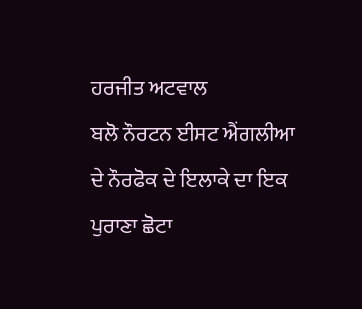ਹਰਜੀਤ ਅਟਵਾਲ
ਬਲੋ ਨੌਰਟਨ ਈਸਟ ਐਂਗਲੀਆ ਦੇ ਨੌਰਫੋਕ ਦੇ ਇਲਾਕੇ ਦਾ ਇਕ ਪੁਰਾਣਾ ਛੋਟਾ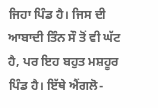ਜਿਹਾ ਪਿੰਡ ਹੈ। ਜਿਸ ਦੀ ਆਬਾਦੀ ਤਿੰਨ ਸੌ ਤੋਂ ਵੀ ਘੱਟ ਹੈ, ਪਰ ਇਹ ਬਹੁਤ ਮਸ਼ਹੂਰ ਪਿੰਡ ਹੈ। ਇੱਥੇ ਐਂਗਲੋ-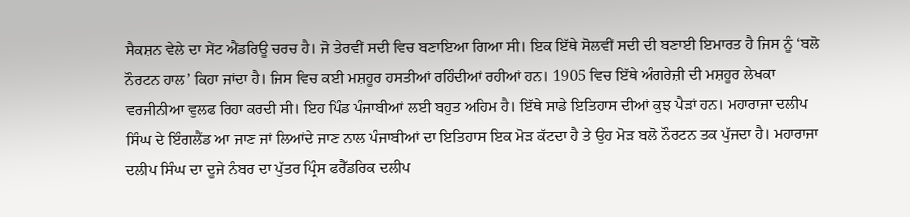ਸੈਕਸ਼ਨ ਵੇਲੇ ਦਾ ਸੇਂਟ ਐਂਡਰਿਊ ਚਰਚ ਹੈ। ਜੋ ਤੇਰਵੀਂ ਸਦੀ ਵਿਚ ਬਣਾਇਆ ਗਿਆ ਸੀ। ਇਕ ਇੱਥੇ ਸੋਲਵੀਂ ਸਦੀ ਦੀ ਬਣਾਈ ਇਮਾਰਤ ਹੈ ਜਿਸ ਨੂੰ ‘ਬਲੋ ਨੌਰਟਨ ਹਾਲ’ ਕਿਹਾ ਜਾਂਦਾ ਹੈ। ਜਿਸ ਵਿਚ ਕਈ ਮਸ਼ਹੂਰ ਹਸਤੀਆਂ ਰਹਿੰਦੀਆਂ ਰਹੀਆਂ ਹਨ। 1905 ਵਿਚ ਇੱਥੇ ਅੰਗਰੇਜ਼ੀ ਦੀ ਮਸ਼ਹੂਰ ਲੇਖਕਾ ਵਰਜੀਨੀਆ ਵੁਲਫ ਰਿਹਾ ਕਰਦੀ ਸੀ। ਇਹ ਪਿੰਡ ਪੰਜਾਬੀਆਂ ਲਈ ਬਹੁਤ ਅਹਿਮ ਹੈ। ਇੱਥੇ ਸਾਡੇ ਇਤਿਹਾਸ ਦੀਆਂ ਕੁਝ ਪੈੜਾਂ ਹਨ। ਮਹਾਰਾਜਾ ਦਲੀਪ ਸਿੰਘ ਦੇ ਇੰਗਲੈਂਡ ਆ ਜਾਣ ਜਾਂ ਲਿਆਂਦੇ ਜਾਣ ਨਾਲ ਪੰਜਾਬੀਆਂ ਦਾ ਇਤਿਹਾਸ ਇਕ ਮੋੜ ਕੱਟਦਾ ਹੈ ਤੇ ਉਹ ਮੋੜ ਬਲੋ ਨੌਰਟਨ ਤਕ ਪੁੱਜਦਾ ਹੈ। ਮਹਾਰਾਜਾ ਦਲੀਪ ਸਿੰਘ ਦਾ ਦੂਜੇ ਨੰਬਰ ਦਾ ਪੁੱਤਰ ਪ੍ਰਿੰਸ ਫਰੈੱਡਰਿਕ ਦਲੀਪ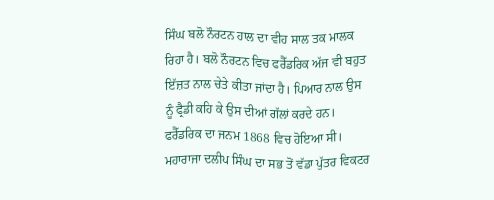ਸਿੰਘ ਬਲੋ ਨੌਰਟਨ ਹਾਲ ਦਾ ਵੀਹ ਸਾਲ ਤਕ ਮਾਲਕ ਰਿਹਾ ਹੈ। ਬਲੋ ਨੌਰਟਨ ਵਿਚ ਫਰੈੱਡਰਿਕ ਅੱਜ ਵੀ ਬਹੁਤ ਇੱਜ਼ਤ ਨਾਲ ਚੇਤੇ ਕੀਤਾ ਜਾਂਦਾ ਹੈ। ਪਿਆਰ ਨਾਲ ਉਸ ਨੂੰ ਫ੍ਰੈਡੀ ਕਹਿ ਕੇ ਉਸ ਦੀਆਂ ਗੱਲਾਂ ਕਰਦੇ ਹਨ।
ਫਰੈੱਡਰਿਕ ਦਾ ਜਨਮ 1868 ਵਿਚ ਹੋਇਆ ਸੀ। ਮਹਾਰਾਜਾ ਦਲੀਪ ਸਿੰਘ ਦਾ ਸਭ ਤੋਂ ਵੱਡਾ ਪੁੱਤਰ ਵਿਕਟਰ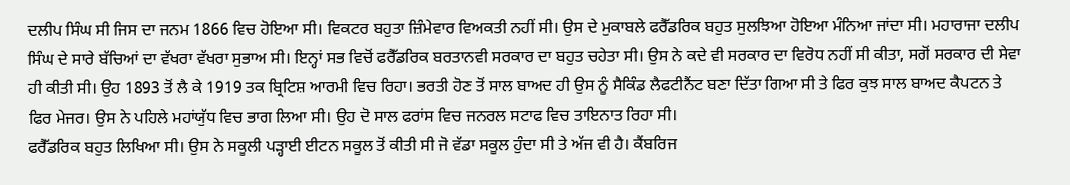ਦਲੀਪ ਸਿੰਘ ਸੀ ਜਿਸ ਦਾ ਜਨਮ 1866 ਵਿਚ ਹੋਇਆ ਸੀ। ਵਿਕਟਰ ਬਹੁਤਾ ਜ਼ਿੰਮੇਵਾਰ ਵਿਅਕਤੀ ਨਹੀਂ ਸੀ। ਉਸ ਦੇ ਮੁਕਾਬਲੇ ਫਰੈੱਡਰਿਕ ਬਹੁਤ ਸੁਲਝਿਆ ਹੋਇਆ ਮੰਨਿਆ ਜਾਂਦਾ ਸੀ। ਮਹਾਰਾਜਾ ਦਲੀਪ ਸਿੰਘ ਦੇ ਸਾਰੇ ਬੱਚਿਆਂ ਦਾ ਵੱਖਰਾ ਵੱਖਰਾ ਸੁਭਾਅ ਸੀ। ਇਨ੍ਹਾਂ ਸਭ ਵਿਚੋਂ ਫਰੈੱਡਰਿਕ ਬਰਤਾਨਵੀ ਸਰਕਾਰ ਦਾ ਬਹੁਤ ਚਹੇਤਾ ਸੀ। ਉਸ ਨੇ ਕਦੇ ਵੀ ਸਰਕਾਰ ਦਾ ਵਿਰੋਧ ਨਹੀਂ ਸੀ ਕੀਤਾ, ਸਗੋਂ ਸਰਕਾਰ ਦੀ ਸੇਵਾ ਹੀ ਕੀਤੀ ਸੀ। ਉਹ 1893 ਤੋਂ ਲੈ ਕੇ 1919 ਤਕ ਬ੍ਰਿਟਿਸ਼ ਆਰਮੀ ਵਿਚ ਰਿਹਾ। ਭਰਤੀ ਹੋਣ ਤੋਂ ਸਾਲ ਬਾਅਦ ਹੀ ਉਸ ਨੂੰ ਸੈਕਿੰਡ ਲੈਫਟੀਨੈਂਟ ਬਣਾ ਦਿੱਤਾ ਗਿਆ ਸੀ ਤੇ ਫਿਰ ਕੁਝ ਸਾਲ ਬਾਅਦ ਕੈਪਟਨ ਤੇ ਫਿਰ ਮੇਜਰ। ਉਸ ਨੇ ਪਹਿਲੇ ਮਹਾਂਯੁੱਧ ਵਿਚ ਭਾਗ ਲਿਆ ਸੀ। ਉਹ ਦੋ ਸਾਲ ਫਰਾਂਸ ਵਿਚ ਜਨਰਲ ਸਟਾਫ ਵਿਚ ਤਾਇਨਾਤ ਰਿਹਾ ਸੀ।
ਫਰੈੱਡਰਿਕ ਬਹੁਤ ਲਿਖਿਆ ਸੀ। ਉਸ ਨੇ ਸਕੂਲੀ ਪੜ੍ਹਾਈ ਈਟਨ ਸਕੂਲ ਤੋਂ ਕੀਤੀ ਸੀ ਜੋ ਵੱਡਾ ਸਕੂਲ ਹੁੰਦਾ ਸੀ ਤੇ ਅੱਜ ਵੀ ਹੈ। ਕੈਂਬਰਿਜ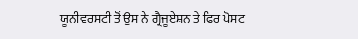ਯੂਨੀਵਰਸਟੀ ਤੋਂ ਉਸ ਨੇ ਗ੍ਰੈਜੂਏਸ਼ਨ ਤੇ ਫਿਰ ਪੋਸਟ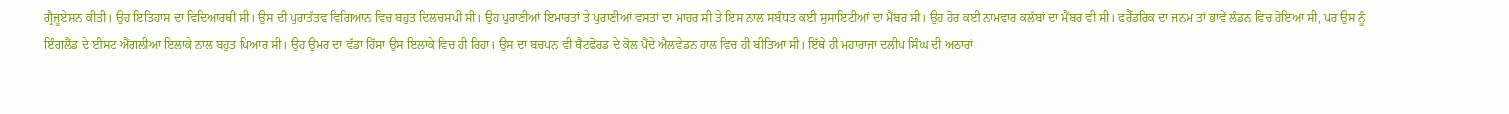ਗ੍ਰੈਜੂਏਸ਼ਨ ਕੀਤੀ। ਉਹ ਇਤਿਹਾਸ ਦਾ ਵਿਦਿਆਰਥੀ ਸੀ। ਉਸ ਦੀ ਪੁਰਾਤੱਤਵ ਵਿਗਿਆਨ ਵਿਚ ਬਹੁਤ ਦਿਲਚਸਪੀ ਸੀ। ਉਹ ਪੁਰਾਣੀਆਂ ਇਮਾਰਤਾਂ ਤੇ ਪੁਰਾਣੀਆਂ ਵਸਤਾਂ ਦਾ ਮਾਹਰ ਸੀ ਤੇ ਇਸ ਨਾਲ ਸਬੰਧਤ ਕਈ ਸੁਸਾਇਟੀਆਂ ਦਾ ਮੈਂਬਰ ਸੀ। ਉਹ ਹੋਰ ਕਈ ਨਾਮਵਾਰ ਕਲੱਬਾਂ ਦਾ ਮੈਂਬਰ ਵੀ ਸੀ। ਫਰੈੱਡਰਿਕ ਦਾ ਜਨਮ ਤਾਂ ਭਾਵੇਂ ਲੰਡਨ ਵਿਚ ਹੋਇਆ ਸੀ, ਪਰ ਉਸ ਨੂੰ ਇੰਗਲੈਂਡ ਦੇ ਈਸਟ ਐਂਗਲੀਆ ਇਲਾਕੇ ਨਾਲ ਬਹੁਤ ਪਿਆਰ ਸੀ। ਉਹ ਉਮਰ ਦਾ ਵੱਡਾ ਹਿੱਸਾ ਉਸ ਇਲਾਕੇ ਵਿਚ ਹੀ ਰਿਹਾ। ਉਸ ਦਾ ਬਚਪਨ ਵੀ ਥੈਟਫੋਰਡ ਦੇ ਕੋਲ ਪੈਂਦੇ ਐਲਵੇਡਨ ਹਾਲ ਵਿਚ ਹੀ ਬੀਤਿਆ ਸੀ। ਇੱਥੇ ਹੀ ਮਹਾਰਾਜਾ ਦਲੀਪ ਸਿੰਘ ਦੀ ਅਠਾਰਾਂ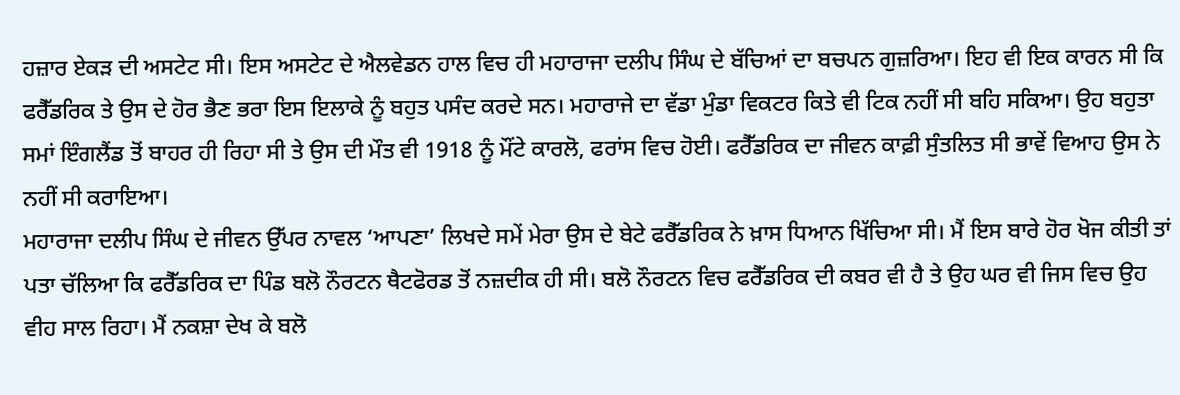ਹਜ਼ਾਰ ਏਕੜ ਦੀ ਅਸਟੇਟ ਸੀ। ਇਸ ਅਸਟੇਟ ਦੇ ਐਲਵੇਡਨ ਹਾਲ ਵਿਚ ਹੀ ਮਹਾਰਾਜਾ ਦਲੀਪ ਸਿੰਘ ਦੇ ਬੱਚਿਆਂ ਦਾ ਬਚਪਨ ਗੁਜ਼ਰਿਆ। ਇਹ ਵੀ ਇਕ ਕਾਰਨ ਸੀ ਕਿ ਫਰੈੱਡਰਿਕ ਤੇ ਉਸ ਦੇ ਹੋਰ ਭੈਣ ਭਰਾ ਇਸ ਇਲਾਕੇ ਨੂੰ ਬਹੁਤ ਪਸੰਦ ਕਰਦੇ ਸਨ। ਮਹਾਰਾਜੇ ਦਾ ਵੱਡਾ ਮੁੰਡਾ ਵਿਕਟਰ ਕਿਤੇ ਵੀ ਟਿਕ ਨਹੀਂ ਸੀ ਬਹਿ ਸਕਿਆ। ਉਹ ਬਹੁਤਾ ਸਮਾਂ ਇੰਗਲੈਂਡ ਤੋਂ ਬਾਹਰ ਹੀ ਰਿਹਾ ਸੀ ਤੇ ਉਸ ਦੀ ਮੌਤ ਵੀ 1918 ਨੂੰ ਮੌਂਟੇ ਕਾਰਲੋ, ਫਰਾਂਸ ਵਿਚ ਹੋਈ। ਫਰੈੱਡਰਿਕ ਦਾ ਜੀਵਨ ਕਾਫ਼ੀ ਸੁੰਤਲਿਤ ਸੀ ਭਾਵੇਂ ਵਿਆਹ ਉਸ ਨੇ ਨਹੀਂ ਸੀ ਕਰਾਇਆ।
ਮਹਾਰਾਜਾ ਦਲੀਪ ਸਿੰਘ ਦੇ ਜੀਵਨ ਉੱਪਰ ਨਾਵਲ ‘ਆਪਣਾ’ ਲਿਖਦੇ ਸਮੇਂ ਮੇਰਾ ਉਸ ਦੇ ਬੇਟੇ ਫਰੈੱਡਰਿਕ ਨੇ ਖ਼ਾਸ ਧਿਆਨ ਖਿੱਚਿਆ ਸੀ। ਮੈਂ ਇਸ ਬਾਰੇ ਹੋਰ ਖੋਜ ਕੀਤੀ ਤਾਂ ਪਤਾ ਚੱਲਿਆ ਕਿ ਫਰੈੱਡਰਿਕ ਦਾ ਪਿੰਡ ਬਲੋ ਨੌਰਟਨ ਥੈਟਫੋਰਡ ਤੋਂ ਨਜ਼ਦੀਕ ਹੀ ਸੀ। ਬਲੋ ਨੌਰਟਨ ਵਿਚ ਫਰੈੱਡਰਿਕ ਦੀ ਕਬਰ ਵੀ ਹੈ ਤੇ ਉਹ ਘਰ ਵੀ ਜਿਸ ਵਿਚ ਉਹ ਵੀਹ ਸਾਲ ਰਿਹਾ। ਮੈਂ ਨਕਸ਼ਾ ਦੇਖ ਕੇ ਬਲੋ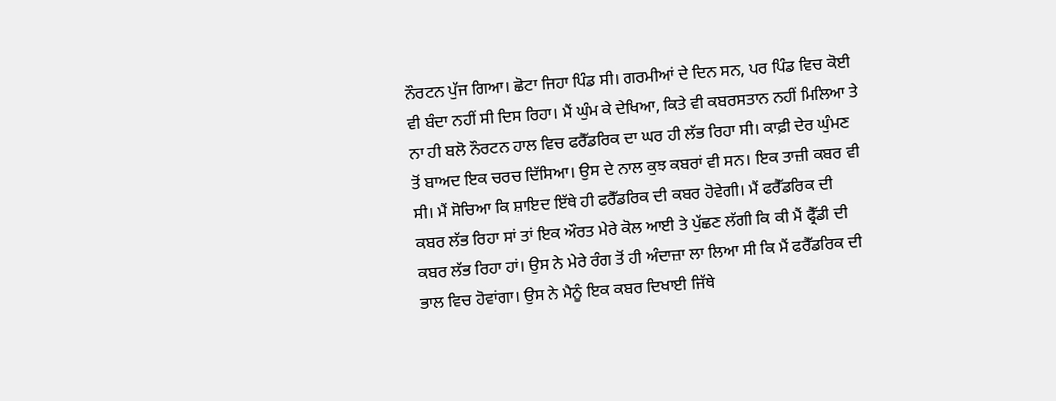ਨੌਰਟਨ ਪੁੱਜ ਗਿਆ। ਛੋਟਾ ਜਿਹਾ ਪਿੰਡ ਸੀ। ਗਰਮੀਆਂ ਦੇ ਦਿਨ ਸਨ, ਪਰ ਪਿੰਡ ਵਿਚ ਕੋਈ ਵੀ ਬੰਦਾ ਨਹੀਂ ਸੀ ਦਿਸ ਰਿਹਾ। ਮੈਂ ਘੁੰਮ ਕੇ ਦੇਖਿਆ, ਕਿਤੇ ਵੀ ਕਬਰਸਤਾਨ ਨਹੀਂ ਮਿਲਿਆ ਤੇ ਨਾ ਹੀ ਬਲੋ ਨੌਰਟਨ ਹਾਲ ਵਿਚ ਫਰੈੱਡਰਿਕ ਦਾ ਘਰ ਹੀ ਲੱਭ ਰਿਹਾ ਸੀ। ਕਾਫ਼ੀ ਦੇਰ ਘੁੰਮਣ ਤੋਂ ਬਾਅਦ ਇਕ ਚਰਚ ਦਿੱਸਿਆ। ਉਸ ਦੇ ਨਾਲ ਕੁਝ ਕਬਰਾਂ ਵੀ ਸਨ। ਇਕ ਤਾਜ਼ੀ ਕਬਰ ਵੀ ਸੀ। ਮੈਂ ਸੋਚਿਆ ਕਿ ਸ਼ਾਇਦ ਇੱਥੇ ਹੀ ਫਰੈੱਡਰਿਕ ਦੀ ਕਬਰ ਹੋਵੇਗੀ। ਮੈਂ ਫਰੈੱਡਰਿਕ ਦੀ ਕਬਰ ਲੱਭ ਰਿਹਾ ਸਾਂ ਤਾਂ ਇਕ ਔਰਤ ਮੇਰੇ ਕੋਲ ਆਈ ਤੇ ਪੁੱਛਣ ਲੱਗੀ ਕਿ ਕੀ ਮੈਂ ਫ੍ਰੈੱਡੀ ਦੀ ਕਬਰ ਲੱਭ ਰਿਹਾ ਹਾਂ। ਉਸ ਨੇ ਮੇਰੇ ਰੰਗ ਤੋਂ ਹੀ ਅੰਦਾਜ਼ਾ ਲਾ ਲਿਆ ਸੀ ਕਿ ਮੈਂ ਫਰੈੱਡਰਿਕ ਦੀ ਭਾਲ ਵਿਚ ਹੋਵਾਂਗਾ। ਉਸ ਨੇ ਮੈਨੂੰ ਇਕ ਕਬਰ ਦਿਖਾਈ ਜਿੱਥੇ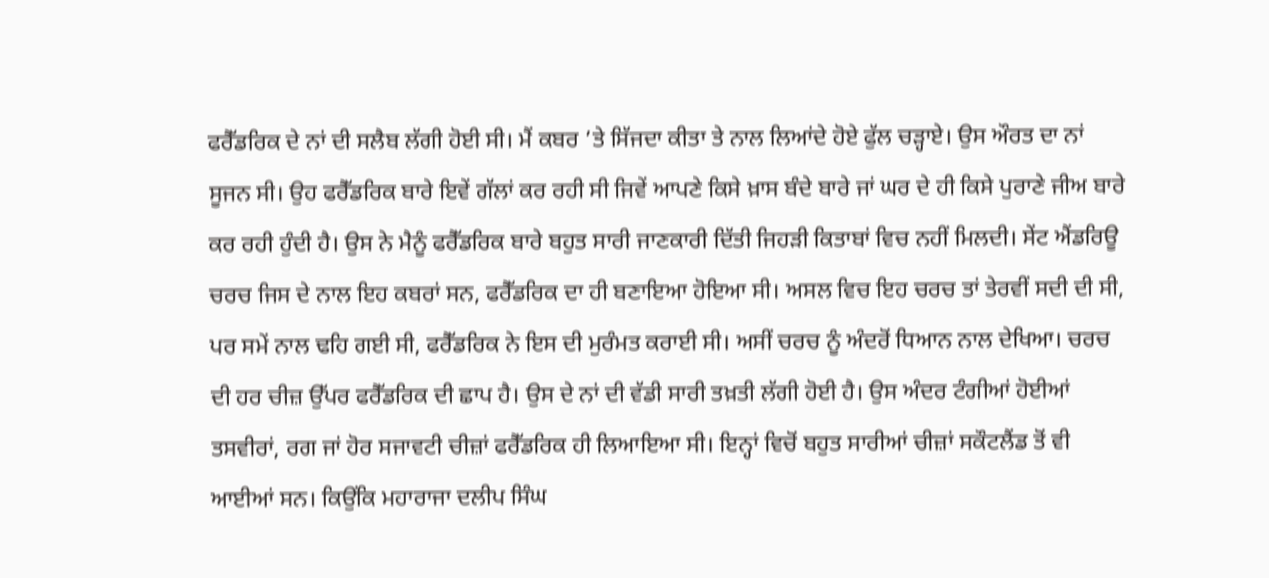ਫਰੈੱਡਰਿਕ ਦੇ ਨਾਂ ਦੀ ਸਲੈਬ ਲੱਗੀ ਹੋਈ ਸੀ। ਮੈਂ ਕਬਰ ’ਤੇ ਸਿੱਜਦਾ ਕੀਤਾ ਤੇ ਨਾਲ ਲਿਆਂਦੇ ਹੋਏ ਫੁੱਲ ਚੜ੍ਹਾਏ। ਉਸ ਔਰਤ ਦਾ ਨਾਂ ਸੂਜਨ ਸੀ। ਉਹ ਫਰੈੱਡਰਿਕ ਬਾਰੇ ਇਵੇਂ ਗੱਲਾਂ ਕਰ ਰਹੀ ਸੀ ਜਿਵੇਂ ਆਪਣੇ ਕਿਸੇ ਖ਼ਾਸ ਬੰਦੇ ਬਾਰੇ ਜਾਂ ਘਰ ਦੇ ਹੀ ਕਿਸੇ ਪੁਰਾਣੇ ਜੀਅ ਬਾਰੇ ਕਰ ਰਹੀ ਹੁੰਦੀ ਹੈ। ਉਸ ਨੇ ਮੈਨੂੰ ਫਰੈੱਡਰਿਕ ਬਾਰੇ ਬਹੁਤ ਸਾਰੀ ਜਾਣਕਾਰੀ ਦਿੱਤੀ ਜਿਹੜੀ ਕਿਤਾਬਾਂ ਵਿਚ ਨਹੀਂ ਮਿਲਦੀ। ਸੇਂਟ ਐਂਡਰਿਊ ਚਰਚ ਜਿਸ ਦੇ ਨਾਲ ਇਹ ਕਬਰਾਂ ਸਨ, ਫਰੈੱਡਰਿਕ ਦਾ ਹੀ ਬਣਾਇਆ ਹੋਇਆ ਸੀ। ਅਸਲ ਵਿਚ ਇਹ ਚਰਚ ਤਾਂ ਤੇਰਵੀਂ ਸਦੀ ਦੀ ਸੀ, ਪਰ ਸਮੇਂ ਨਾਲ ਢਹਿ ਗਈ ਸੀ, ਫਰੈੱਡਰਿਕ ਨੇ ਇਸ ਦੀ ਮੁਰੰਮਤ ਕਰਾਈ ਸੀ। ਅਸੀਂ ਚਰਚ ਨੂੰ ਅੰਦਰੋਂ ਧਿਆਨ ਨਾਲ ਦੇਖਿਆ। ਚਰਚ ਦੀ ਹਰ ਚੀਜ਼ ਉੱਪਰ ਫਰੈੱਡਰਿਕ ਦੀ ਛਾਪ ਹੈ। ਉਸ ਦੇ ਨਾਂ ਦੀ ਵੱਡੀ ਸਾਰੀ ਤਖ਼ਤੀ ਲੱਗੀ ਹੋਈ ਹੈ। ਉਸ ਅੰਦਰ ਟੰਗੀਆਂ ਹੋਈਆਂ ਤਸਵੀਰਾਂ, ਰਗ ਜਾਂ ਹੋਰ ਸਜਾਵਟੀ ਚੀਜ਼ਾਂ ਫਰੈੱਡਰਿਕ ਹੀ ਲਿਆਇਆ ਸੀ। ਇਨ੍ਹਾਂ ਵਿਚੋਂ ਬਹੁਤ ਸਾਰੀਆਂ ਚੀਜ਼ਾਂ ਸਕੌਟਲੈਂਡ ਤੋਂ ਵੀ ਆਈਆਂ ਸਨ। ਕਿਉਂਕਿ ਮਹਾਰਾਜਾ ਦਲੀਪ ਸਿੰਘ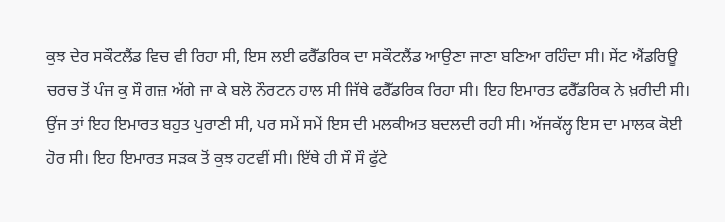ਕੁਝ ਦੇਰ ਸਕੌਟਲੈਂਡ ਵਿਚ ਵੀ ਰਿਹਾ ਸੀ, ਇਸ ਲਈ ਫਰੈੱਡਰਿਕ ਦਾ ਸਕੌਟਲੈਂਡ ਆਉਣਾ ਜਾਣਾ ਬਣਿਆ ਰਹਿੰਦਾ ਸੀ। ਸੇਂਟ ਐਂਡਰਿਊ ਚਰਚ ਤੋਂ ਪੰਜ ਕੁ ਸੌ ਗਜ਼ ਅੱਗੇ ਜਾ ਕੇ ਬਲੋ ਨੌਰਟਨ ਹਾਲ ਸੀ ਜਿੱਥੇ ਫਰੈੱਡਰਿਕ ਰਿਹਾ ਸੀ। ਇਹ ਇਮਾਰਤ ਫਰੈੱਡਰਿਕ ਨੇ ਖ਼ਰੀਦੀ ਸੀ। ਉਂਜ ਤਾਂ ਇਹ ਇਮਾਰਤ ਬਹੁਤ ਪੁਰਾਣੀ ਸੀ, ਪਰ ਸਮੇਂ ਸਮੇਂ ਇਸ ਦੀ ਮਲਕੀਅਤ ਬਦਲਦੀ ਰਹੀ ਸੀ। ਅੱਜਕੱਲ੍ਹ ਇਸ ਦਾ ਮਾਲਕ ਕੋਈ ਹੋਰ ਸੀ। ਇਹ ਇਮਾਰਤ ਸੜਕ ਤੋਂ ਕੁਝ ਹਟਵੀਂ ਸੀ। ਇੱਥੇ ਹੀ ਸੌ ਸੌ ਫੁੱਟੇ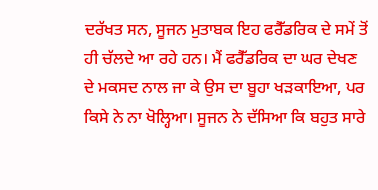ਦਰੱਖਤ ਸਨ, ਸੂਜਨ ਮੁਤਾਬਕ ਇਹ ਫਰੈੱਡਰਿਕ ਦੇ ਸਮੇਂ ਤੋਂ ਹੀ ਚੱਲਦੇ ਆ ਰਹੇ ਹਨ। ਮੈਂ ਫਰੈੱਡਰਿਕ ਦਾ ਘਰ ਦੇਖਣ ਦੇ ਮਕਸਦ ਨਾਲ ਜਾ ਕੇ ਉਸ ਦਾ ਬੂਹਾ ਖੜਕਾਇਆ, ਪਰ ਕਿਸੇ ਨੇ ਨਾ ਖੋਲ੍ਹਿਆ। ਸੂਜਨ ਨੇ ਦੱਸਿਆ ਕਿ ਬਹੁਤ ਸਾਰੇ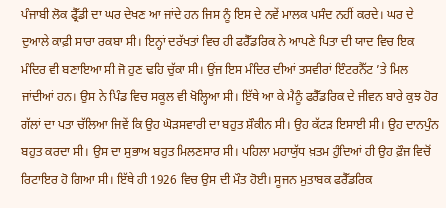ਪੰਜਾਬੀ ਲੋਕ ਫ੍ਰੈੱਡੀ ਦਾ ਘਰ ਦੇਖਣ ਆ ਜਾਂਦੇ ਹਨ ਜਿਸ ਨੂੰ ਇਸ ਦੇ ਨਵੇਂ ਮਾਲਕ ਪਸੰਦ ਨਹੀਂ ਕਰਦੇ। ਘਰ ਦੇ ਦੁਆਲੇ ਕਾਫ਼ੀ ਸਾਰਾ ਰਕਬਾ ਸੀ। ਇਨ੍ਹਾਂ ਦਰੱਖਤਾਂ ਵਿਚ ਹੀ ਫਰੈੱਡਰਿਕ ਨੇ ਆਪਣੇ ਪਿਤਾ ਦੀ ਯਾਦ ਵਿਚ ਇਕ ਮੰਦਿਰ ਵੀ ਬਣਾਇਆ ਸੀ ਜੋ ਹੁਣ ਢਹਿ ਚੁੱਕਾ ਸੀ। ਉਂਜ ਇਸ ਮੰਦਿਰ ਦੀਆਂ ਤਸਵੀਰਾਂ ਇੰਟਰਨੈੱਟ ’ਤੇ ਮਿਲ ਜਾਂਦੀਆਂ ਹਨ। ਉਸ ਨੇ ਪਿੰਡ ਵਿਚ ਸਕੂਲ ਵੀ ਖੋਲ੍ਹਿਆ ਸੀ। ਇੱਥੇ ਆ ਕੇ ਮੈਨੂੰ ਫਰੈੱਡਰਿਕ ਦੇ ਜੀਵਨ ਬਾਰੇ ਕੁਝ ਹੋਰ ਗੱਲਾਂ ਦਾ ਪਤਾ ਚੱਲਿਆ ਜਿਵੇਂ ਕਿ ਉਹ ਘੋੜਸਵਾਰੀ ਦਾ ਬਹੁਤ ਸ਼ੌਕੀਨ ਸੀ। ਉਹ ਕੱਟੜ ਇਸਾਈ ਸੀ। ਉਹ ਦਾਨਪੁੰਨ ਬਹੁਤ ਕਰਦਾ ਸੀ। ਉਸ ਦਾ ਸੁਭਾਅ ਬਹੁਤ ਮਿਲਣਸਾਰ ਸੀ। ਪਹਿਲਾ ਮਹਾਯੁੱਧ ਖ਼ਤਮ ਹੁੰਦਿਆਂ ਹੀ ਉਹ ਫ਼ੌਜ ਵਿਚੋਂ ਰਿਟਾਇਰ ਹੋ ਗਿਆ ਸੀ। ਇੱਥੇ ਹੀ 1926 ਵਿਚ ਉਸ ਦੀ ਮੌਤ ਹੋਈ। ਸੂਜਨ ਮੁਤਾਬਕ ਫਰੈੱਡਰਿਕ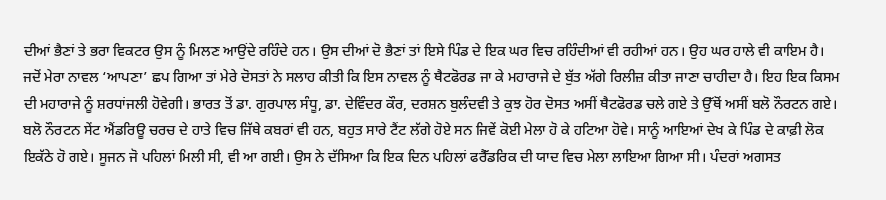ਦੀਆਂ ਭੈਣਾਂ ਤੇ ਭਰਾ ਵਿਕਟਰ ਉਸ ਨੂੰ ਮਿਲਣ ਆਉਂਦੇ ਰਹਿੰਦੇ ਹਨ। ਉਸ ਦੀਆਂ ਦੋ ਭੈਣਾਂ ਤਾਂ ਇਸੇ ਪਿੰਡ ਦੇ ਇਕ ਘਰ ਵਿਚ ਰਹਿੰਦੀਆਂ ਵੀ ਰਹੀਆਂ ਹਨ। ਉਹ ਘਰ ਹਾਲੇ ਵੀ ਕਾਇਮ ਹੈ।
ਜਦੋਂ ਮੇਰਾ ਨਾਵਲ ‘ਆਪਣਾ’ ਛਪ ਗਿਆ ਤਾਂ ਮੇਰੇ ਦੋਸਤਾਂ ਨੇ ਸਲਾਹ ਕੀਤੀ ਕਿ ਇਸ ਨਾਵਲ ਨੂੰ ਥੈਟਫੋਰਡ ਜਾ ਕੇ ਮਹਾਰਾਜੇ ਦੇ ਬੁੱਤ ਅੱਗੇ ਰਿਲੀਜ਼ ਕੀਤਾ ਜਾਣਾ ਚਾਹੀਦਾ ਹੈ। ਇਹ ਇਕ ਕਿਸਮ ਦੀ ਮਹਾਰਾਜੇ ਨੂੰ ਸ਼ਰਧਾਂਜਲੀ ਹੋਵੇਗੀ। ਭਾਰਤ ਤੋਂ ਡਾ. ਗੁਰਪਾਲ ਸੰਧੂ, ਡਾ. ਦੇਵਿੰਦਰ ਕੌਰ, ਦਰਸ਼ਨ ਬੁਲੰਦਵੀ ਤੇ ਕੁਝ ਹੋਰ ਦੋਸਤ ਅਸੀਂ ਥੈਟਫੋਰਡ ਚਲੇ ਗਏ ਤੇ ਉੱਥੋਂ ਅਸੀਂ ਬਲੋ ਨੌਰਟਨ ਗਏ। ਬਲੋ ਨੌਰਟਨ ਸੇਂਟ ਐਂਡਰਿਊ ਚਰਚ ਦੇ ਹਾਤੇ ਵਿਚ ਜਿੱਥੇ ਕਬਰਾਂ ਵੀ ਹਨ, ਬਹੁਤ ਸਾਰੇ ਟੈਂਟ ਲੱਗੇ ਹੋਏ ਸਨ ਜਿਵੇਂ ਕੋਈ ਮੇਲਾ ਹੋ ਕੇ ਹਟਿਆ ਹੋਵੇ। ਸਾਨੂੰ ਆਇਆਂ ਦੇਖ ਕੇ ਪਿੰਡ ਦੇ ਕਾਫ਼ੀ ਲੋਕ ਇਕੱਠੇ ਹੋ ਗਏ। ਸੂਜਨ ਜੋ ਪਹਿਲਾਂ ਮਿਲੀ ਸੀ, ਵੀ ਆ ਗਈ। ਉਸ ਨੇ ਦੱਸਿਆ ਕਿ ਇਕ ਦਿਨ ਪਹਿਲਾਂ ਫਰੈੱਡਰਿਕ ਦੀ ਯਾਦ ਵਿਚ ਮੇਲਾ ਲਾਇਆ ਗਿਆ ਸੀ। ਪੰਦਰਾਂ ਅਗਸਤ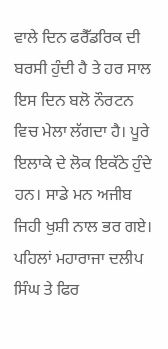ਵਾਲੇ ਦਿਨ ਫਰੈੱਡਰਿਕ ਦੀ ਬਰਸੀ ਹੁੰਦੀ ਹੈ ਤੇ ਹਰ ਸਾਲ ਇਸ ਦਿਨ ਬਲੋ ਨੌਰਟਨ ਵਿਚ ਮੇਲਾ ਲੱਗਦਾ ਹੈ। ਪੂਰੇ ਇਲਾਕੇ ਦੇ ਲੋਕ ਇਕੱਠੇ ਹੁੰਦੇ ਹਨ। ਸਾਡੇ ਮਨ ਅਜੀਬ ਜਿਹੀ ਖੁਸ਼ੀ ਨਾਲ ਭਰ ਗਏ। ਪਹਿਲਾਂ ਮਹਾਰਾਜਾ ਦਲੀਪ ਸਿੰਘ ਤੇ ਫਿਰ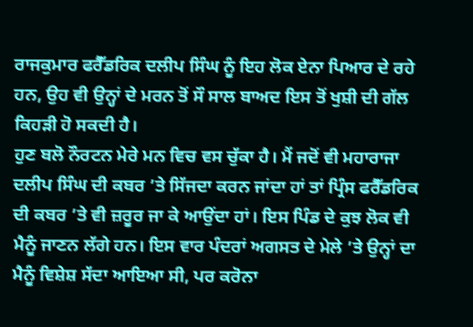ਰਾਜਕੁਮਾਰ ਫਰੈੱਡਰਿਕ ਦਲੀਪ ਸਿੰਘ ਨੂੰ ਇਹ ਲੋਕ ਏਨਾ ਪਿਆਰ ਦੇ ਰਹੇ ਹਨ, ਉਹ ਵੀ ਉਨ੍ਹਾਂ ਦੇ ਮਰਨ ਤੋਂ ਸੌ ਸਾਲ ਬਾਅਦ ਇਸ ਤੋਂ ਖੁਸ਼ੀ ਦੀ ਗੱਲ ਕਿਹੜੀ ਹੋ ਸਕਦੀ ਹੈ।
ਹੁਣ ਬਲੋ ਨੌਰਟਨ ਮੇਰੇ ਮਨ ਵਿਚ ਵਸ ਚੁੱਕਾ ਹੈ। ਮੈਂ ਜਦੋਂ ਵੀ ਮਹਾਰਾਜਾ ਦਲੀਪ ਸਿੰਘ ਦੀ ਕਬਰ ’ਤੇ ਸਿੱਜਦਾ ਕਰਨ ਜਾਂਦਾ ਹਾਂ ਤਾਂ ਪ੍ਰਿੰਸ ਫਰੈੱਡਰਿਕ ਦੀ ਕਬਰ ’ਤੇ ਵੀ ਜ਼ਰੂਰ ਜਾ ਕੇ ਆਉਂਦਾ ਹਾਂ। ਇਸ ਪਿੰਡ ਦੇ ਕੁਝ ਲੋਕ ਵੀ ਮੈਨੂੰ ਜਾਣਨ ਲੱਗੇ ਹਨ। ਇਸ ਵਾਰ ਪੰਦਰਾਂ ਅਗਸਤ ਦੇ ਮੇਲੇ ’ਤੇ ਉਨ੍ਹਾਂ ਦਾ ਮੈਨੂੰ ਵਿਸ਼ੇਸ਼ ਸੱਦਾ ਆਇਆ ਸੀ, ਪਰ ਕਰੋਨਾ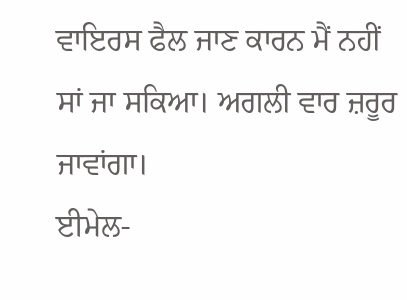ਵਾਇਰਸ ਫੈਲ ਜਾਣ ਕਾਰਨ ਮੈਂ ਨਹੀਂ ਸਾਂ ਜਾ ਸਕਿਆ। ਅਗਲੀ ਵਾਰ ਜ਼ਰੂਰ ਜਾਵਾਂਗਾ।
ਈਮੇਲ-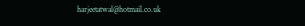harjeetatwal@hotmail.co.uk